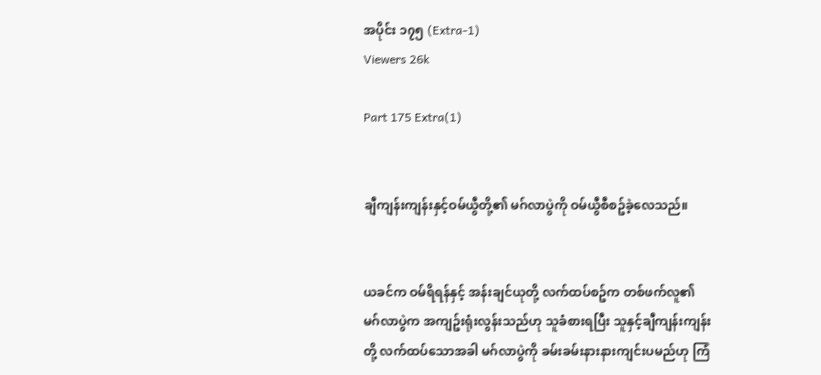အပိုင်း ၁၇၅ (Extra-1)
Viewers 26k

Part 175 Extra(1)


ချီကျန်းကျန်းနှင့်ဝမ်ယွီတို့၏ မဂ်လာပွဲကို ဝမ်ယွီစီစဥ်ခဲ့လေသည်။


ယခင်က ဝမ်ရိရန်နှင့် အန်းချင်ယုတို့ လက်ထပ်စဥ်က တစ်ဖက်လူ၏မဂ်လာပွဲက အကျဥ်းရုံးလွန်းသည်ဟု သူခံစားရပြီး သူနှင့်ချီကျန်းကျန်းတို့ လက်ထပ်သောအခါ မဂ်လာပွဲကို ခမ်းခမ်းနားနားကျင်းပမည်ဟု ကြံ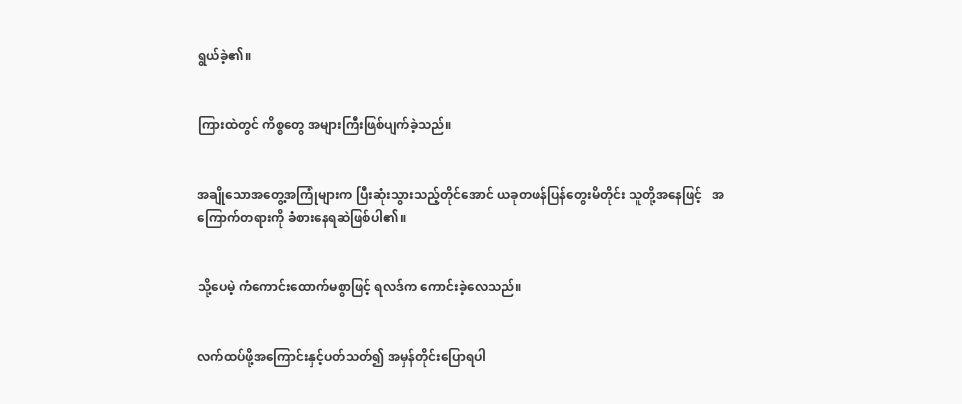ရွယ်ခဲ့၏။


ကြားထဲတွင် ကိစ္စတွေ အများကြီးဖြစ်ပျက်ခဲ့သည်။


အချိုသောအတွေ့အကြုံများက ပြီးဆုံးသွားသည့်တိုင်အောင် ယခုတဖန်ပြန်တွေးမိတိုင်း သူတို့အနေဖြင့်   အကြောက်တရားကို ခံစားနေရဆဲဖြစ်ပါ၏။


သို့ပေမဲ့ ကံကောင်းထောက်မစွာဖြင့် ရလဒ်က ကောင်းခဲ့လေသည်။


လက်ထပ်ဖို့အကြောင်းနှင့်ပတ်သတ်၍ အမှန်တိုင်းပြောရပါ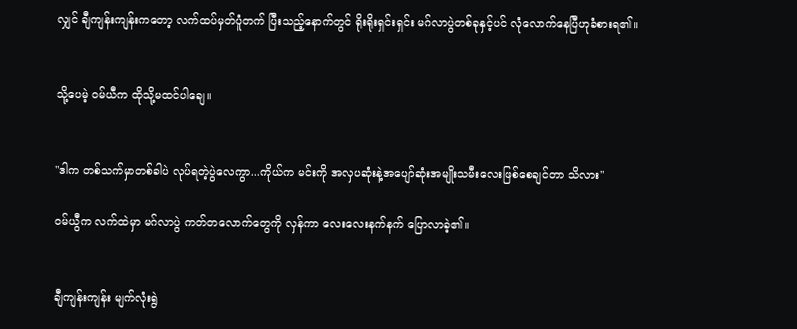လျှင် ချီကျန်းကျန်းကတော့ လက်ထပ်မှတ်ပူံတက် ပြီးသည့်နောက်တွင် ရိုးရိုးရှင်းရှင်း မဂ်လာပွဲတစ်ခုနှင့်ပင် လုံလောက်နေပြီဟုခံစားရ၏။


သို့ပေမဲ့ ဝမ်ယီက ထိုသို့မထင်ပါချေ။


"ဒါက တစ်သက်မှာတစ်ခါပဲ လုပ်ရတဲ့ပွဲလေကွာ...ကိုယ်က မင်းကို အလှပဆုံးနဲ့အပျော်ဆုံးအမျိုးသမီးလေးဖြစ်စေချင်တာ သိလား"

ဝမ်ယွီက လက်ထဲမှာ မဂ်လာပွဲ ကတ်တလောက်တွေကို လှန်ကာ လေးလေးနက်နက် ပြောလာခဲ့၏။


ချီကျန်းကျန်း မျက်လုံးရွဲ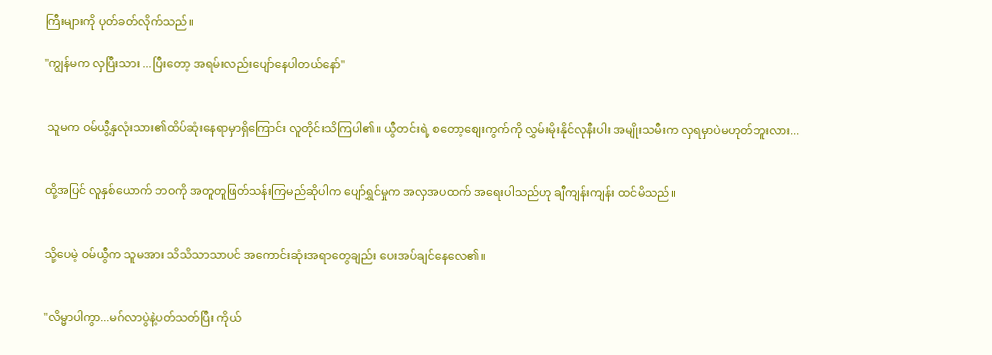ကြီးများကို ပုတ်ခတ်လိုက်သည်။

"ကျွန်မက လှပြီးသား ...ပြီးတော့ အရမ်းလည်းပျော်နေပါတယ်နော်"


 သူမက ဝမ်ယွီ့နှလုံးသား၏ထိပ်ဆုံးနေရာမှာရှိကြောင်း လူတိုင်းသိကြပါ၏။ ယွီတင်းရဲ့ စတော့စျေးကွက်ကို လွှမ်းမိုးနိုင်လုနီးပါး အမျိုးသမီးက လှရမှာပဲမဟုတ်ဘူးလား...


ထို့အပြင် လူနှစ်ယောက် ဘဝကို အတူတူဖြတ်သန်းကြမည်ဆိုပါက ပျော်ရွှင်မှုက အလှအပထက် အရေးပါသည်ဟု ချီကျန်းကျန်း ထင်မိသည်။


သို့ပေမဲ့ ဝမ်ယွီက သူမအား သိသိသာသာပင် အကောင်းဆုံးအရာတွေချည်း ပေးအပ်ချင်နေလေ၏။


"လိမ္မာပါကွာ...မဂ်လာပွဲနဲ့ပတ်သတ်ပြီး ကိုယ်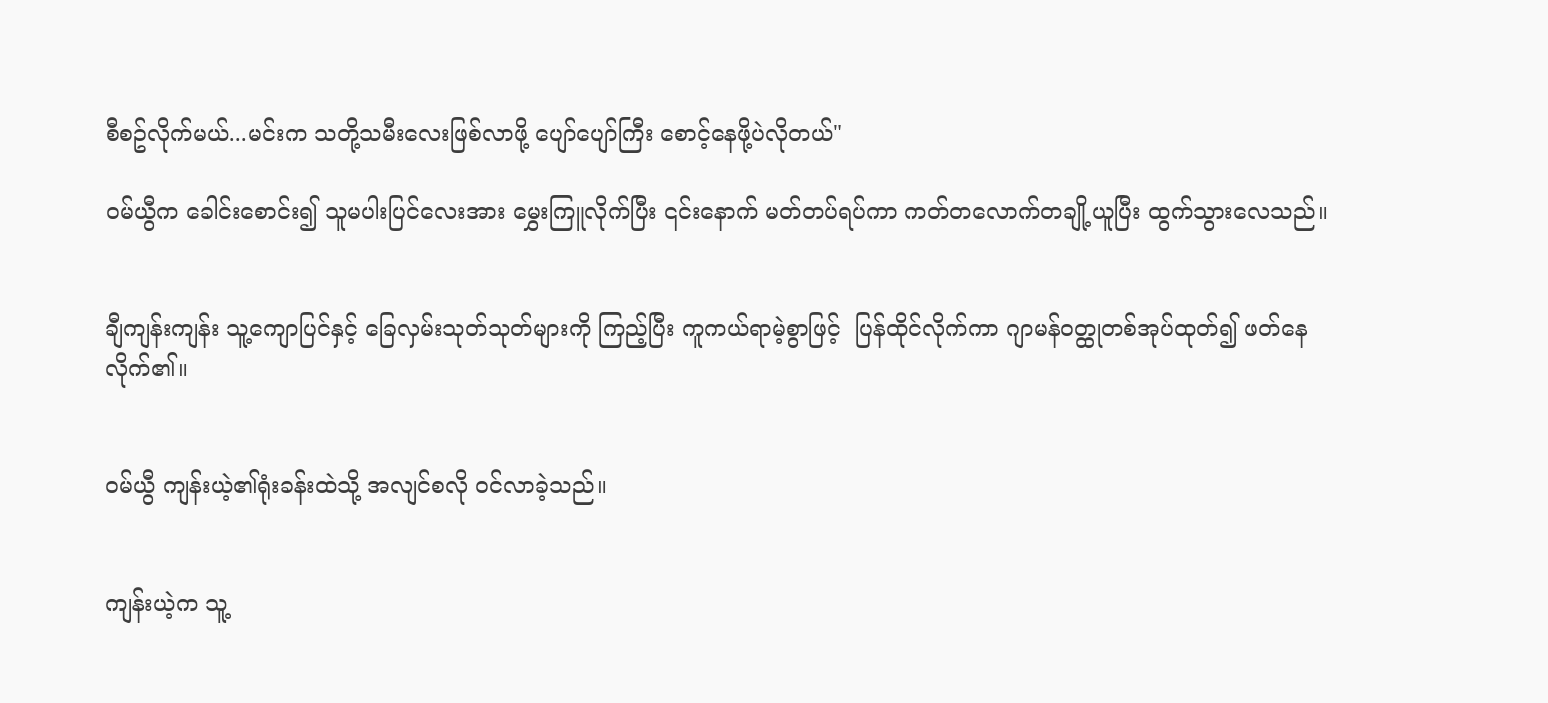စီစဥ်လိုက်မယ်...မင်းက သတို့သမီးလေးဖြစ်လာဖို့ ပျော်ပျော်ကြီး စောင့်နေဖို့ပဲလိုတယ်"

ဝမ်ယွီက ခေါင်းစောင်း၍ သူမပါးပြင်လေးအား မွှေးကြူလိုက်ပြီး ၎င်းနောက် မတ်တပ်ရပ်ကာ ကတ်တလောက်တချို့ယူပြီး ထွက်သွားလေသည်။


ချီကျန်းကျန်း သူ့ကျောပြင်နှင့် ခြေလှမ်းသုတ်သုတ်များကို ကြည့်ပြီး ကူကယ်ရာမဲ့စွာဖြင့်  ပြန်ထိုင်လိုက်ကာ ဂျာမန်ဝတ္ထုတစ်အုပ်ထုတ်၍ ဖတ်နေလိုက်၏။


ဝမ်ယွီ ကျန်းယဲ့၏ရုံးခန်းထဲသို့ အလျင်စလို ဝင်လာခဲ့သည်။


ကျန်းယဲ့က သူ့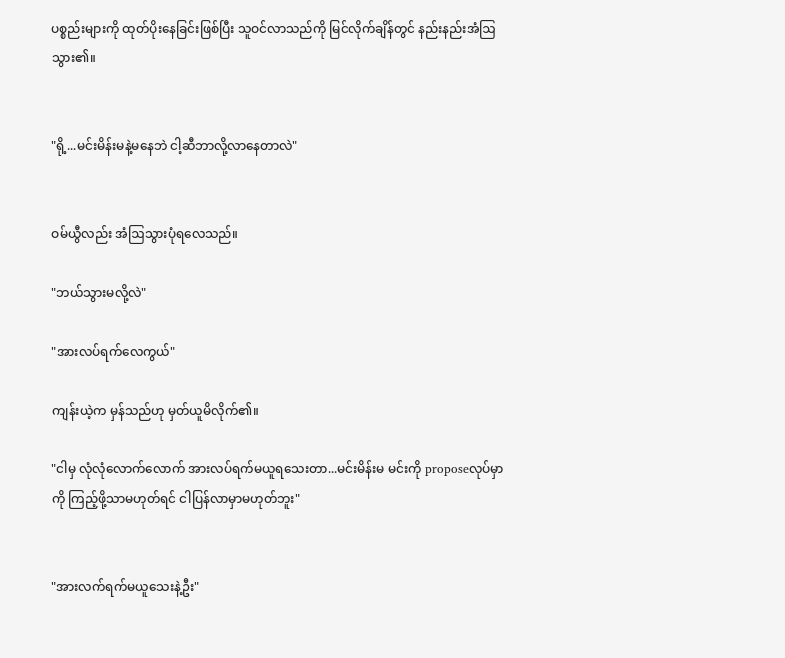ပစ္စည်းများကို ထုတ်ပိုးနေခြင်းဖြစ်ပြီး သူဝင်လာသည်ကို မြင်လိုက်ချိန်တွင် နည်းနည်းအံဩသွား၏။


"ရို့...မင်းမိန်းမနဲ့မနေဘဲ ငါ့ဆီဘာလို့လာနေတာလဲ"


ဝမ်ယွီလည်း အံဩသွားပုံရလေသည်။

"ဘယ်သွားမလို့လဲ"

"အားလပ်ရက်လေကွယ်"

ကျန်းယဲ့က မှန်သည်ဟု မှတ်ယူမိလိုက်၏။

"ငါမှ လုံလုံလောက်လောက် အားလပ်ရက်မယူရသေးတာ...မင်းမိန်းမ မင်းကို proposeလုပ်မှာကို ကြည့်ဖို့သာမဟုတ်ရင် ငါပြန်လာမှာမဟုတ်ဘူး"


"အားလက်ရက်မယူသေးနဲ့ဦး"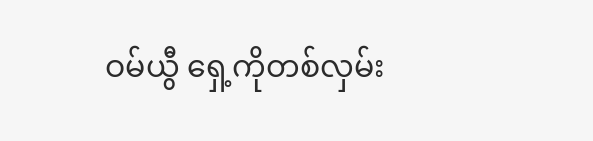ဝမ်ယွီ ရှေ့ကိုတစ်လှမ်း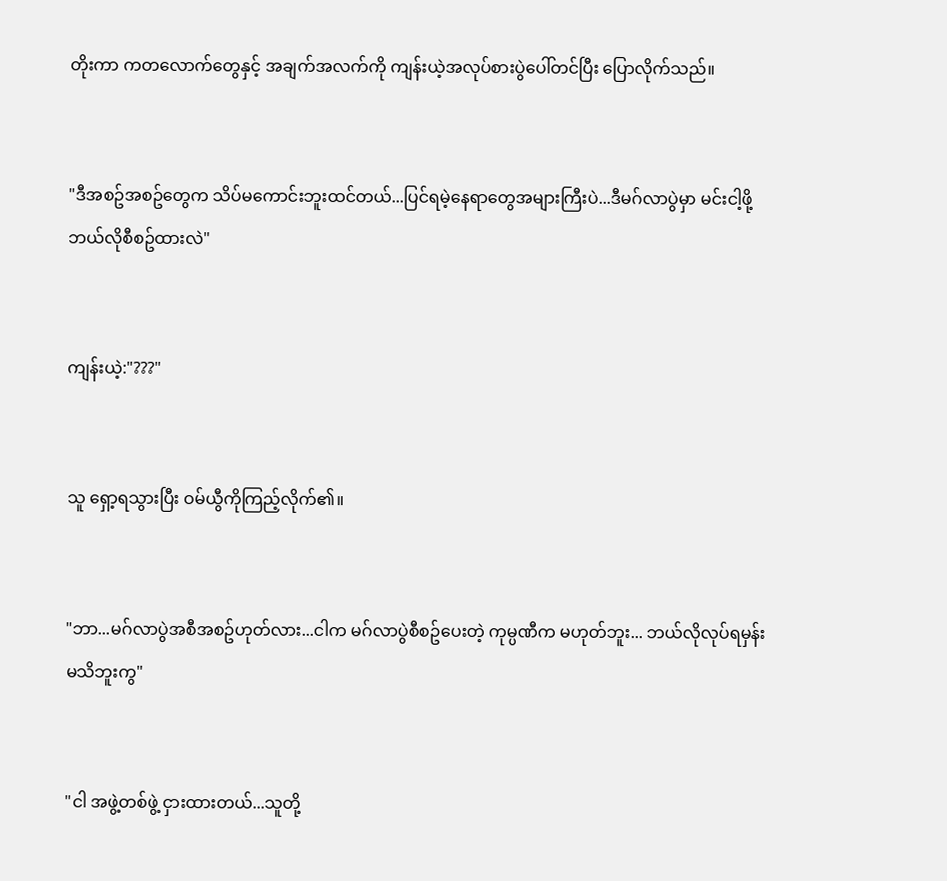တိုးကာ ကတလောက်တွေနှင့် အချက်အလက်ကို ကျန်းယဲ့အလုပ်စားပွဲပေါ်တင်ပြီး ပြောလိုက်သည်။


"ဒီအစဥ်အစဥ်တွေက သိပ်မကောင်းဘူးထင်တယ်...ပြင်ရမဲ့နေရာတွေအများကြီးပဲ...ဒီမဂ်လာပွဲမှာ မင်းငါ့ဖို့ ဘယ်လိုစီစဥ်ထားလဲ"


ကျန်းယဲ့:"???"


သူ ရှော့ရသွားပြီး ဝမ်ယွီကိုကြည့်လိုက်၏။


"ဘာ...မဂ်လာပွဲအစီအစဥ်ဟုတ်လား...ငါက မဂ်လာပွဲစီစဥ်ပေးတဲ့ ကုမ္ပဏီက မဟုတ်ဘူး... ဘယ်လိုလုပ်ရမှန်းမသိဘူးကွ"


"ငါ အဖွဲ့တစ်ဖွဲ့ ငှားထားတယ်...သူတို့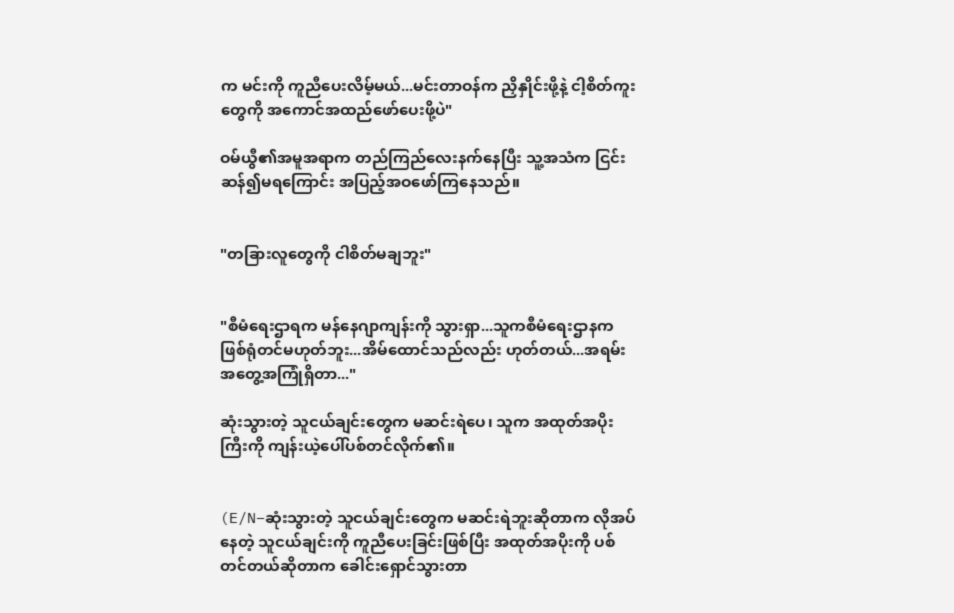က မင်းကို ကူညီပေးလိမ့်မယ်...မင်းတာဝန်က ညှိနှိုင်းဖို့နဲ့ ငါ့စိတ်ကူးတွေကို အကောင်အထည်ဖော်ပေးဖို့ပဲ"

ဝမ်ယွီ၏အမူအရာက တည်ကြည်လေးနက်နေပြီး သူ့အသံက ငြင်းဆန်၍မရကြောင်း အပြည့်အဝဖော်ကြနေသည်။


"တခြားလူတွေကို ငါစိတ်မချဘူး"


"စီမံရေးဌာရက မန်နေဂျာကျန်းကို သွားရှာ...သူကစီမံရေးဌာနက ဖြစ်ရုံတင်မဟုတ်ဘူး...အိမ်ထောင်သည်လည်း ဟုတ်တယ်...အရမ်း အတွေ့အကြုံရှိတာ..."

ဆုံးသွားတဲ့ သူငယ်ချင်းတွေက မဆင်းရဲပေ၊ သူက အထုတ်အပိုးကြီးကို ကျန်းယဲ့ပေါ်ပစ်တင်လိုက်၏။


(E/N–ဆုံးသွားတဲ့ သူငယ်ချင်းတွေက မဆင်းရဲဘူးဆိုတာက လိုအပ်နေတဲ့ သူငယ်ချင်းကို ကူညီပေးခြင်းဖြစ်ပြီး အထုတ်အပိုးကို ပစ်တင်တယ်ဆိုတာက ခေါင်းရှောင်သွားတာ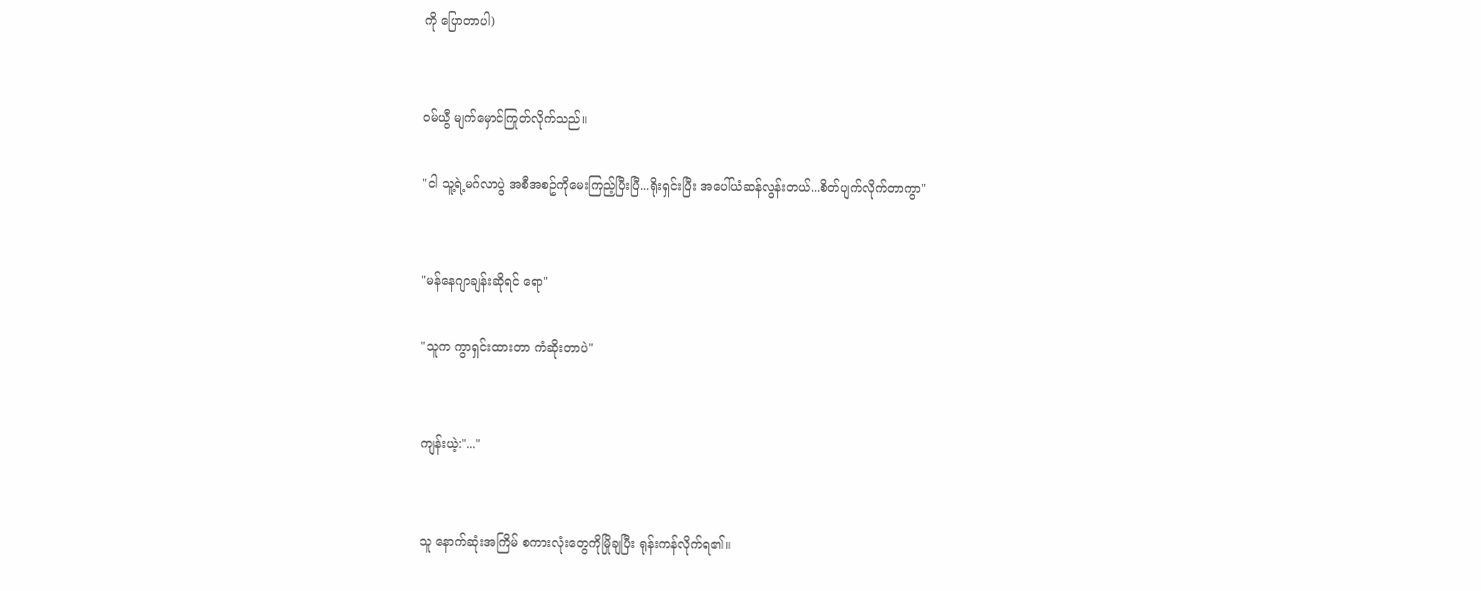ကို ပြောတာပါ)


ဝမ်ယွီ မျက်မှောင်ကြုတ်လိုက်သည်။

"ငါ သူ့ရဲ့မဂ်လာပွဲ အစီအစဥ်ကိုမေးကြည့်ပြီးပြီ...ရိုးရှင်းပြီး အပေါ်ယံဆန်လွန်းတယ်...စိတ်ပျက်လိုက်တာကွာ"


"မန်နေဂျာချန်းဆိုရင် ရော"

"သူက ကွာရှင်းထားတာ ကံဆိုးတာပဲ"


ကျန်းယဲ့:"..."


သူ နောက်ဆုံးအကြိမ် စကားလုံးတွေကိုမြိုချပြီး ရုန်းကန်လိုက်ရ၏။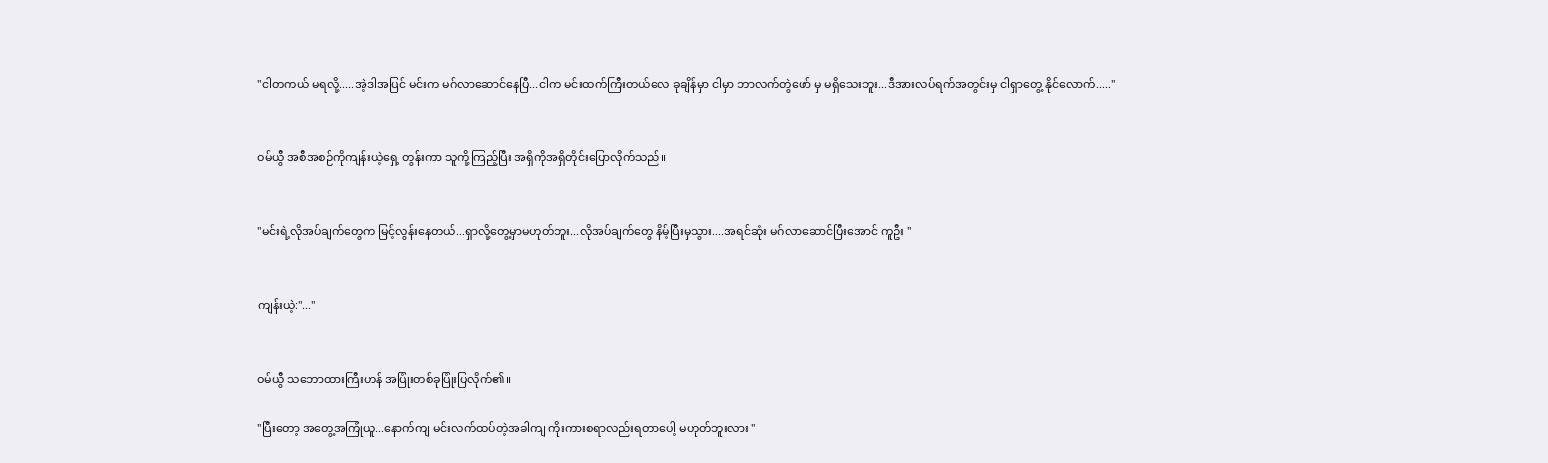"ငါတကယ် မရလို့.....အဲ့ဒါအပြင် မင်းက မဂ်လာဆောင်နေပြီ...ငါက မင်းထက်ကြီးတယ်လေ ခုချိန်မှာ ငါမှာ ဘာလက်တွဲဖော် မှ မရှိသေးဘူး...ဒီအားလပ်ရက်အတွင်းမှ ငါရှာတွေ့ နိုင်လောက်....."


ဝမ်ယွီ အစီအစဉ်ကိုကျန်းယဲ့ရှေ့ တွန်းကာ သူကို့ကြည့်ပြီး အရှိကိုအရှိတိုင်းပြောလိုက်သည်။


"မင်းရဲ့လိုအပ်ချက်တွေက မြင့်လွန်းနေတယ်...ရှာလို့တွေ့မှာမဟုတ်ဘူး...လိုအပ်ချက်တွေ နိမ့်ပြီးမှသွား....အရင်ဆုံး မဂ်လာဆောင်ပြီးအောင် ကူဦး "


ကျန်းယဲ့:"..."


ဝမ်ယွီ သဘောထားကြီးဟန် အပြုံးတစ်ခုပြုံးပြလိုက်၏။

"ပြီးတော့ အတွေ့အကြုံယူ...နောက်ကျ မင်းလက်ထပ်တဲ့အခါကျ ကိုးကားစရာလည်းရတာပေါ့ မဟုတ်ဘူးလား "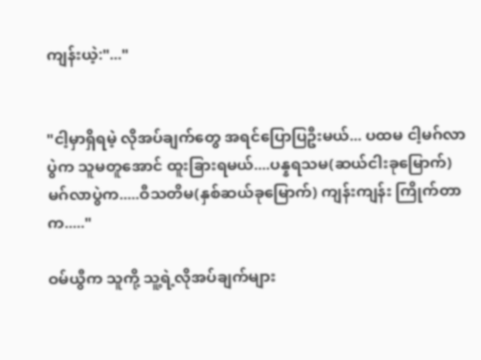ကျန်းယဲ့:"..."


"ငါ့မှာရှိရမဲ့ လိုအပ်ချက်တွေ အရင်ပြောပြဦးမယ်... ပထမ ငါ့မဂ်လာပွဲက သူမတူအောင် ထူးခြားရမယ်....ပန္နရသမ(ဆယ်ငါးခုမြောက်) မဂ်လာပွဲက.....ဝီသတိမ(နှစ်ဆယ်ခုမြောက်) ကျန်းကျန်း ကြိုက်တာက....."

ဝမ်ယွီက သူကို့ သူ့ရဲ့လိုအပ်ချက်များ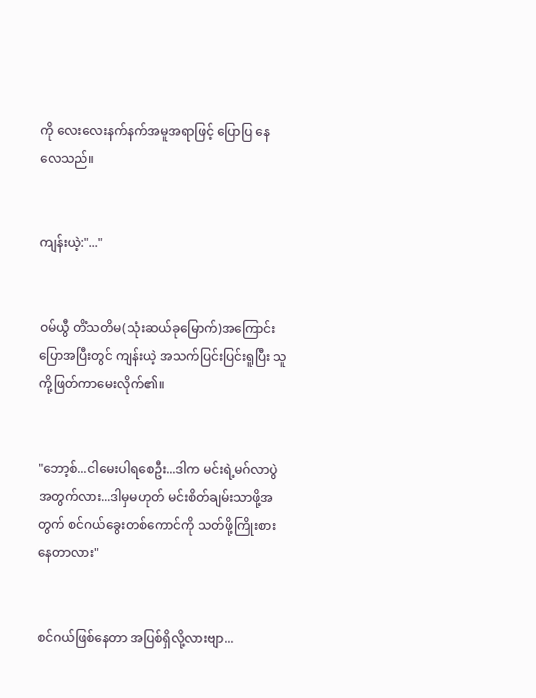ကို လေးလေးနက်နက်အမူအရာဖြင့် ပြောပြ နေလေသည်။


ကျန်းယဲ့:"..."


ဝမ်ယွီ တိံသတိမ(သုံးဆယ်ခုမြောက်)အကြောင်းပြောအပြီးတွင် ကျန်းယဲ့ အသက်ပြင်းပြင်းရူပြီး သူကို့ဖြတ်ကာမေးလိုက်၏။


"ဘော့စ်...ငါမေးပါရစေဦး...ဒါက မင်းရဲ့မဂ်လာပွဲအတွက်လား...ဒါမှမဟုတ် မင်းစိတ်ချမ်းသာဖို့အတွက် စင်ဂယ်ခွေးတစ်ကောင်ကို သတ်ဖို့ကြိုးစားနေတာလား"


စင်ဂယ်ဖြစ်နေတာ အပြစ်ရှိလို့လားဗျာ...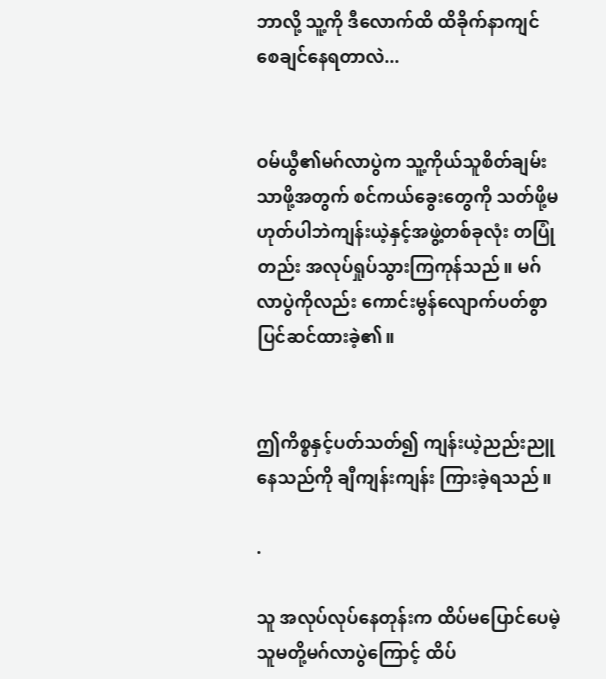ဘာလို့ သူ့ကို ဒီလောက်ထိ ထိခိုက်နာကျင်စေချင်နေရတာလဲ...


ဝမ်ယွီ၏မဂ်လာပွဲက သူ့ကိုယ်သူစိတ်ချမ်းသာဖို့အတွက် စင်ကယ်ခွေးတွေကို သတ်ဖို့မဟုတ်ပါဘဲကျန်းယဲ့နှင့်အဖွဲ့တစ်ခုလုံး တပြုံတည်း အလုပ်ရှုပ်သွားကြကုန်သည်။ မဂ်လာပွဲကိုလည်း ကောင်းမွန်လျောက်ပတ်စွာ ပြင်ဆင်ထားခဲ့၏။


ဤကိစ္စနှင့်ပတ်သတ်၍ ကျန်းယဲ့ညည်းညူနေသည်ကို ချီကျန်းကျန်း ကြားခဲ့ရသည်။

.

သူ အလုပ်လုပ်နေတုန်းက ထိပ်မပြောင်ပေမဲ့ သူမတို့မဂ်လာပွဲကြောင့် ထိပ်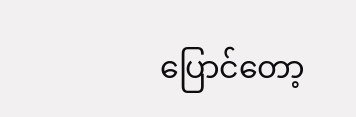ပြောင်တော့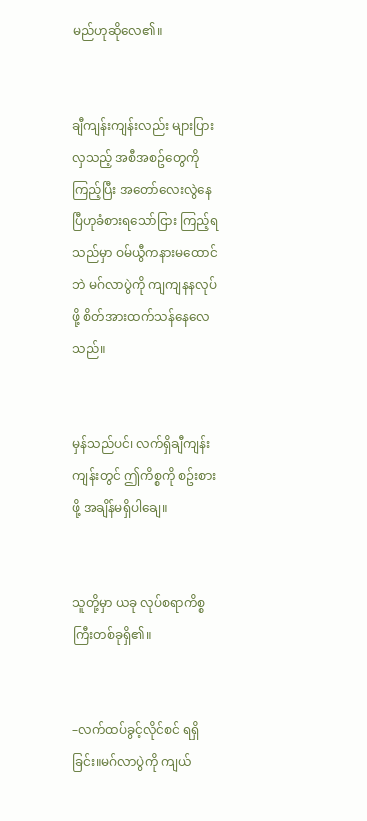မည်ဟုဆိုလေ၏။


ချီကျန်းကျန်းလည်း များပြားလှသည့် အစီအစဥ်တွေကိုကြည့်ပြီး အတော်လေးလွဲနေပြီဟုခံစားရသော်ငြား ကြည့်ရသည်မှာ ဝမ်ယွီကနားမထောင်ဘဲ မဂ်လာပွဲကို ကျကျနနလုပ်ဖို့ စိတ်အားထက်သန်နေလေသည်။


မှန်သည်ပင်၊ လက်ရှိချီကျန်းကျန်းတွင် ဤကိစ္စကို စဥ်းစားဖို့ အချိန်မရှိပါချေ။


သူတို့မှာ ယခု လုပ်စရာကိစ္စကြီးတစ်ခုရှိ၏။


–လက်ထပ်ခွင့်လိုင်စင် ရရှိခြင်း။မဂ်လာပွဲကို ကျယ်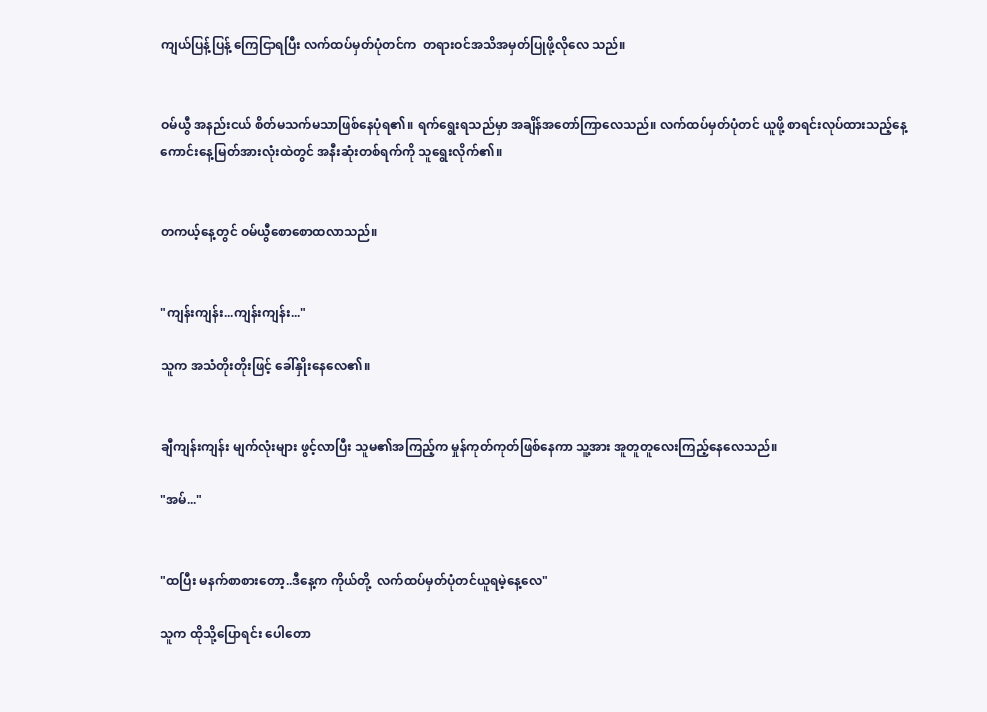ကျယ်ပြန့်ပြန့် ကြေငြာရပြီး လက်ထပ်မှတ်ပုံတင်က  တရားဝင်အသိအမှတ်ပြုဖို့လိုလေ သည်။


ဝမ်ယွီ အနည်းငယ် စိတ်မသက်မသာဖြစ်နေပုံရ၏။ ရက်ရွေးရသည်မှာ အချိန်အတော်ကြာလေသည်။ လက်ထပ်မှတ်ပုံတင် ယူဖို့ စာရင်းလုပ်ထားသည့်နေ့ကောင်းနေ့မြတ်အားလုံးထဲတွင် အနီးဆုံးတစ်ရက်ကို သူရွေးလိုက်၏။


တကယ့်နေ့တွင် ဝမ်ယွီစောစောထလာသည်။


"ကျန်းကျန်း...ကျန်းကျန်း..."

သူက အသံတိုးတိုးဖြင့် ခေါ်နှိုးနေလေ၏။


ချီကျန်းကျန်း မျက်လုံးများ ဖွင့်လာပြီး သူမ၏အကြည့်က မှုန်ကုတ်ကုတ်ဖြစ်နေကာ သူ့အား အူတူတူလေးကြည့်နေလေသည်။

"အမ်..."


"ထပြီး မနက်စာစားတော့..ဒီနေ့က ကိုယ်တို့  လက်ထပ်မှတ်ပုံတင်ယူရမဲ့နေ့လေ"

သူက ထိုသို့ပြောရင်း ပေါတော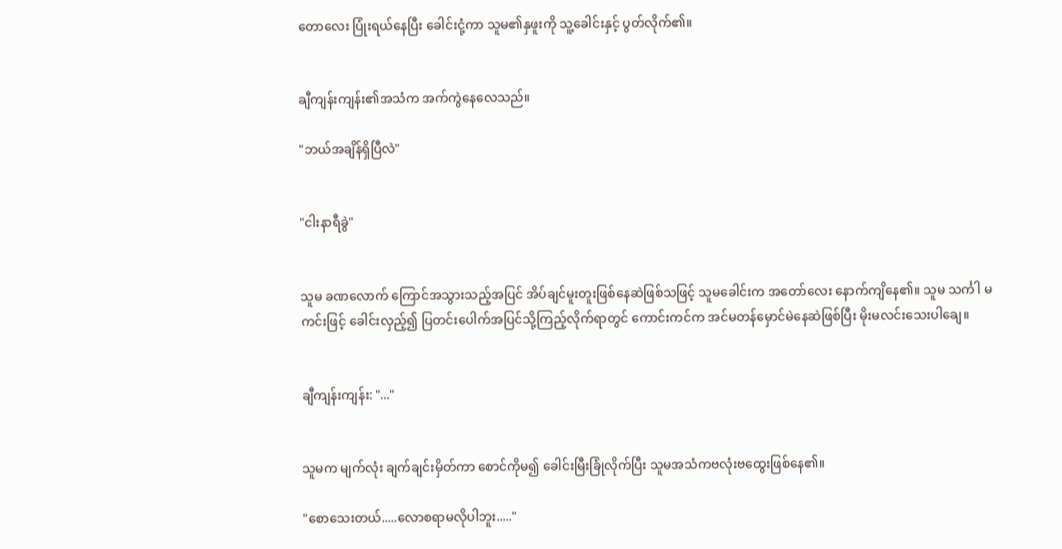တောလေး ပြုံးရယ်နေပြီး ခေါင်းငုံ့ကာ သူမ၏နှဖူးကို သူ့ခေါင်းနှင့် ပွတ်လိုက်၏။


ချီကျန်းကျန်း၏အသံက အက်ကွဲနေလေသည်။

"ဘယ်အချိန်ရှိပြီလဲ"


"ငါးနာရီခွဲ"


သူမ ခဏလောက် ကြောင်အသွားသည့်အပြင် အိပ်ချင်မူးတူးဖြစ်နေဆဲဖြစ်သဖြင့် သူမခေါင်းက အတော်လေး နောက်ကျိနေ၏။ သူမ သင်္ကါ မကင်းဖြင့် ခေါင်းလှည့်၍ ပြတင်းပေါက်အပြင်သို့ကြည့်လိုက်ရာတွင် ကောင်းကင်က အင်မတန်မှောင်မဲနေဆဲဖြစ်ပြီး မိုးမလင်းသေးပါချေ။


ချီကျန်းကျန်း: "..."


သူမက မျက်လုံး ချက်ချင်းမှိတ်ကာ စောင်ကိုမ၍ ခေါင်းမြီးခြုံလိုက်ပြီး သူမအသံကဗလုံးဗထွေးဖြစ်နေ၏။

"စောသေးတယ်.....လောစရာမလိုပါဘူး....."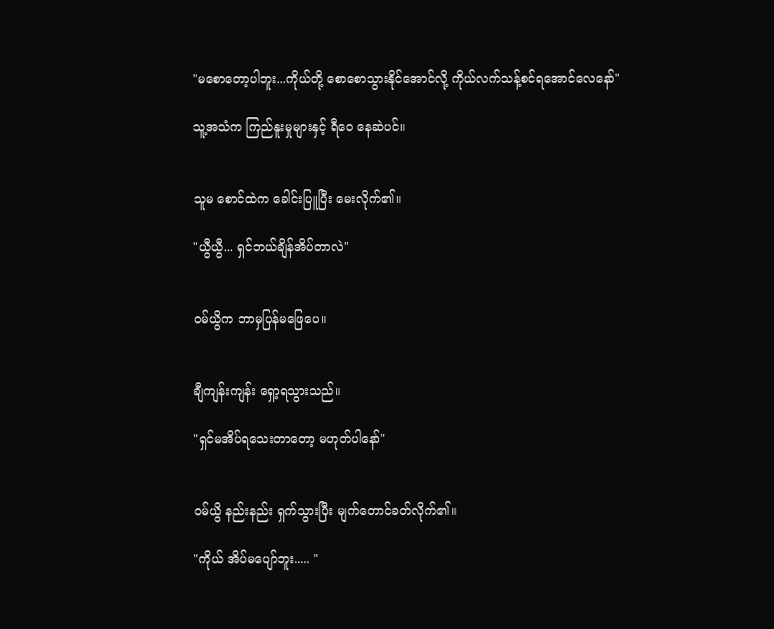"မစောတော့ပါဘူး...ကိုယ်တို့ စောစောသွားနိုင်အောင်လို့ ကိုယ်လက်သန့်စင်ရအောင်လေနော်"

သူ့အသံက ကြည်နူးမှုများနှင့် ရီဝေ နေဆဲပင်။


သူမ စောင်ထဲက ခေါင်းပြူပြီး မေးလိုက်၏။

"ယွီယွီ... ရှင်ဘယ်ချိန်အိပ်တာလဲ"


ဝမ်ယွိက ဘာမှပြန်မဖြေပေ။


ချီကျန်းကျန်း ရှော့ရသွားသည်။

"ရှင်မအိပ်ရသေးတာတော့ မဟုတ်ပါနော်"


ဝမ်ယွိ နည်းနည်း ရှက်သွားပြီး မျက်တောင်ခတ်လိုက်၏။

"ကိုယ် အိပ်မပျော်ဘူး..... "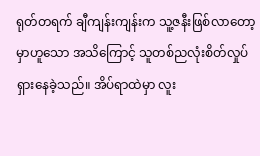ရုတ်တရက် ချီကျန်းကျန်းက သူ့ဇနီးဖြစ်လာတော့မှာဟူသော အသိကြောင့် သူတစ်ညလုံးစိတ်လှုပ်ရှားနေခဲ့သည်။ အိပ်ရာထဲမှာ လူး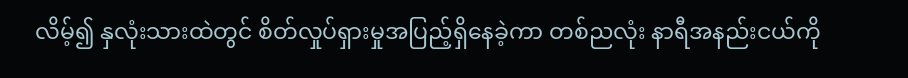လိမ့်၍ နှလုံးသားထဲတွင် စိတ်လှုပ်ရှားမှုအပြည့်ရှိနေခဲ့ကာ တစ်ညလုံး နာရီအနည်းငယ်ကို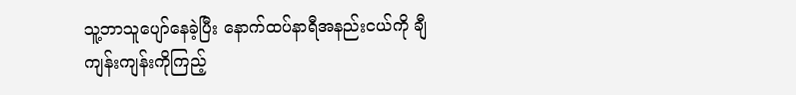သူ့ဘာသူပျော်နေခဲ့ပြီး နောက်ထပ်နာရီအနည်းငယ်ကို ချီကျန်းကျန်းကိုကြည့်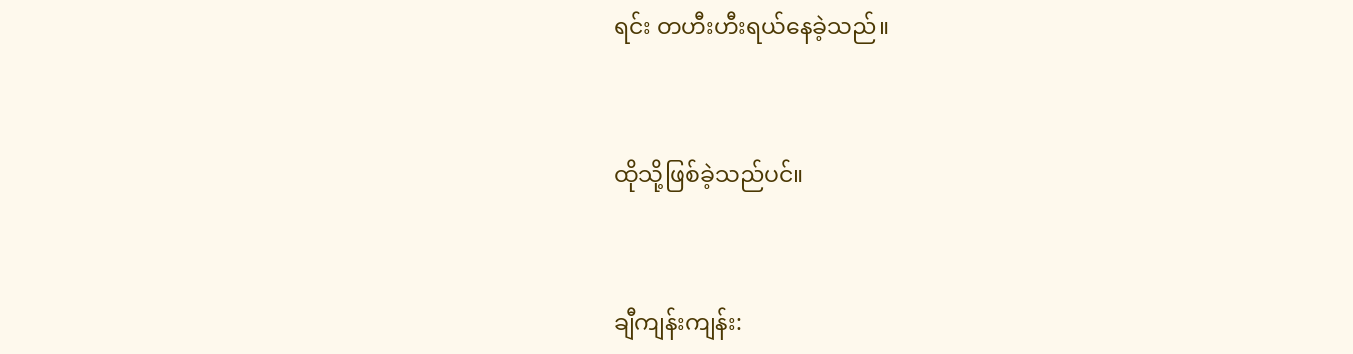ရင်း တဟီးဟီးရယ်နေခဲ့သည်။


ထိုသို့ဖြစ်ခဲ့သည်ပင်။


ချီကျန်းကျန်း: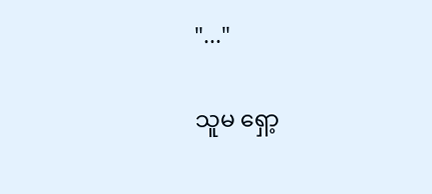"..."


သူမ ရှော့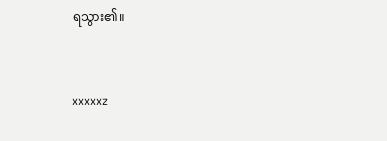ရသွား၏။


xxxxxz